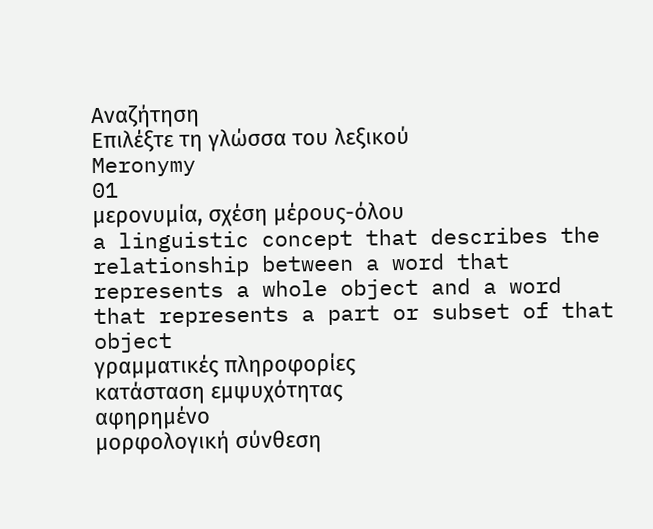Αναζήτηση
Επιλέξτε τη γλώσσα του λεξικού
Meronymy
01
μερονυμία, σχέση μέρους-όλου
a linguistic concept that describes the relationship between a word that represents a whole object and a word that represents a part or subset of that object
γραμματικές πληροφορίες
κατάσταση εμψυχότητας
αφηρημένο
μορφολογική σύνθεση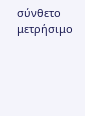σύνθετο
μετρήσιμο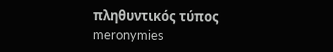πληθυντικός τύπος
meronymies